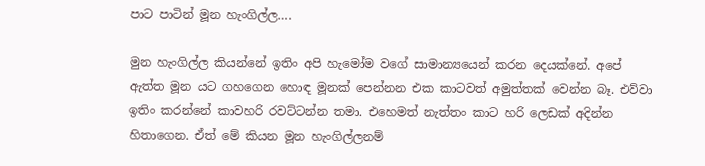පාට පාටින් මූන හැංගිල්ල….

මුන හැංගිල්ල කියන්නේ ඉතිං අපි හැමෝම වගේ සාමාන්‍යයෙන් කරන දෙයක්නේ. අපේ ඇත්ත මූන යට ගහගෙන හොඳ මූනක් පෙන්නන එක කාටවත් අමුත්තක් වෙන්න බෑ. එව්වා ඉතිං කරන්නේ කාවහරි රවට්ටන්න තමා. එහෙමත් නැත්තං කාට හරි ලෙඩක් අදින්න හිතාගෙන. ඒත් මේ කියන මූන හැංගිල්ලනම්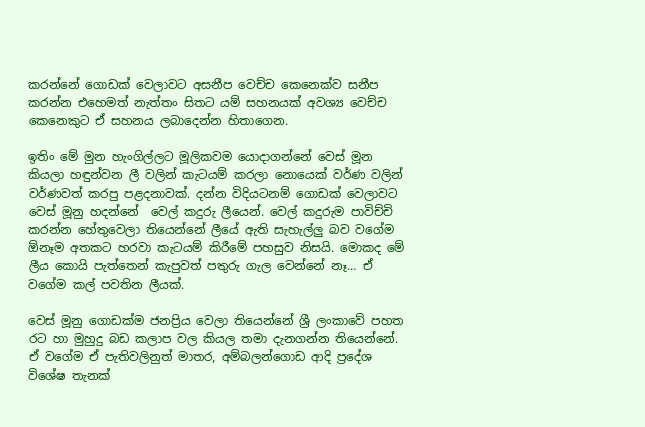කරන්නේ ගොඩක් වෙලාවට අසනීප වෙච්ච කෙනෙක්ව සනීප කරන්න එහෙමත් නැත්තං සිතට යම් සහනයක් අවශ්‍ය වෙච්ච කෙනෙකුට ඒ සහනය ලබාදෙන්න හිතාගෙන.

ඉතිං මේ මුන හැංගිල්ලට මූලිකවම යොදාගන්නේ වෙස් මූන කියලා හඳුන්වන ලී වලින් කැටයම් කරලා නොයෙක් වර්ණ වලින් වර්ණවත් කරපු පළදනාවක්. දන්න විදියටනම් ගොඩක් වෙලාවට වෙස් මූනු හදන්නේ  වෙල් කදුරු ලීයෙන්. වෙල් කදුරුම පාවිච්චි කරන්න හේතුවෙලා තියෙන්නේ ලීයේ ඇති සැහැල්ලු බව වගේම ඕනෑම අතකට හරවා කැටයම් කිරීමේ පහසුව නිසයි. මොකද මේ ලීය කොයි පැත්තෙන් කැපුවත් පතුරු ගැල වෙන්නේ නෑ… ඒ වගේම කල් පවතින ලීයක්.

වෙස් මූනු ගොඩක්ම ජනප්‍රිය වෙලා තියෙන්නේ ශ්‍රී ලංකාවේ පහත රට හා මුහුදු බඩ කලාප වල කියල තමා දැනගන්න තියෙන්නේ. ඒ වගේම ඒ පැතිවලිනුත් මාතර, අම්බලන්ගොඩ ආදි ප්‍රදේශ විශේෂ තැනක්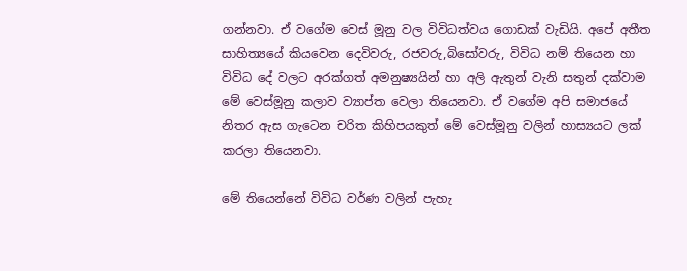ගන්නවා. ඒ වගේම වෙස් මූනු වල විවිධත්වය ගොඩක් වැඩියි. අපේ අතීත සාහිත්‍යයේ කියවෙන දෙවිවරු, රජවරු,බිසෝවරු, විවිධ නම් තියෙන හා විවිධ දේ වලට අරක්ගත් අමනුෂ්‍යයින් හා අලි ඇතුන් වැනි සතුන් දක්වාම මේ වෙස්මූනු කලාව ව්‍යාප්ත වෙලා තියෙනවා. ඒ වගේම අපි සමාජයේ නිතර ඇස ගැටෙන චරිත කිහිපයකුත් මේ වෙස්මූනු වලින් හාස්‍යයට ලක් කරලා තියෙනවා.

මේ තියෙන්නේ විවිධ වර්ණ වලින් පැහැ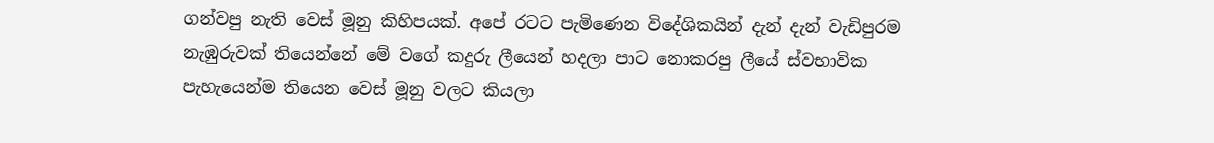ගන්වපු නැති වෙස් මූනු කිහිපයක්. අපේ රටට පැමිණෙන විදේශිකයින් දැන් දැන් වැඩිපුරම නැඹුරුවක් තියෙන්නේ මේ වගේ කදුරු ලීයෙන් හදලා පාට නොකරපු ලීයේ ස්වභාවික පැහැයෙන්ම තියෙන වෙස් මූනු වලට කියලා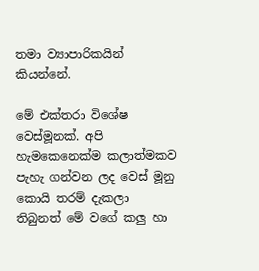තමා ව්‍යාපාරිකයින් කියන්නේ.

මේ එක්තරා විශේෂ වෙස්මූනක්. අපි හැමකෙනෙක්ම කලාත්මකව පැහැ ගන්වන ලද වෙස් මූනු කොයි තරම් දැකලා තිබුනත් මේ වගේ කලු හා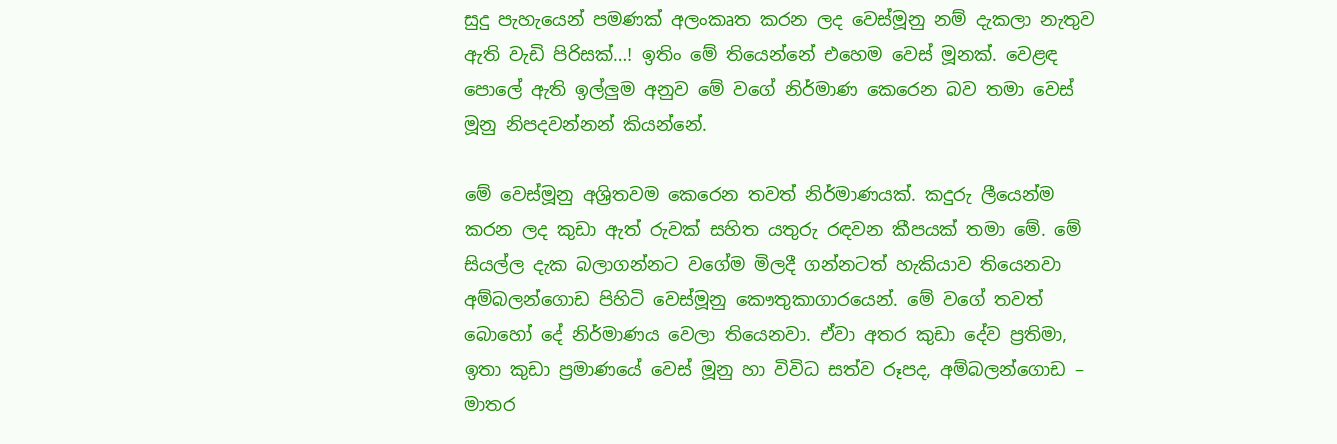සුදු පැහැයෙන් පමණක් අලංකෘත කරන ලද වෙස්මූනු නම් දැකලා නැතුව ඇති වැඩි පිරිසක්…! ඉතිං මේ තියෙන්නේ එහෙම වෙස් මූනක්. වෙළඳ පොලේ ඇති ඉල්ලුම අනුව මේ වගේ නිර්මාණ කෙරෙන බව තමා වෙස් මූනු නිපදවන්නන් කියන්නේ.

මේ වෙස්මූනු අශ්‍රිතවම කෙරෙන තවත් නිර්මාණයක්. කදුරු ලීයෙන්ම කරන ලද කුඩා ඇත් රුවක් සහිත යතුරු රඳවන කීපයක් තමා මේ. මේ සියල්ල දැක බලාගන්නට වගේම මිලදී ගන්නටත් හැකියාව තියෙනවා අම්බලන්ගොඩ පිහිටි වෙස්මූනු කෞතුකාගාරයෙන්. මේ වගේ තවත් බොහෝ දේ නිර්මාණය වෙලා තියෙනවා. ඒවා අතර කුඩා දේව ප්‍රතිමා, ඉතා කුඩා ප්‍රමාණයේ වෙස් මූනු හා විවිධ සත්ව රූපද, අම්බලන්ගොඩ – මාතර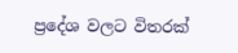ප්‍රදේශ වලට විතරක්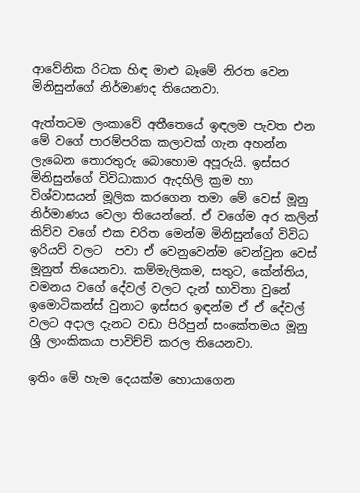ආවේනික රිටක හිඳ මාළු බෑමේ නිරත වෙන මිනිසුන්ගේ නිර්මාණද තියෙනවා.

ඇත්තටම ලංකාවේ අතීතෙයේ ඉඳලම පැවත එන මේ වගේ පාරම්පරික කලාවක් ගැන අහන්න ලැබෙන තොරතුරු බොහොම අපූරුයි. ඉස්සර මිනිසුන්‍ගේ විවිධාකාර ඇදහිලි ක්‍රම හා විශ්වාසයන් මූලික කරගෙන තමා මේ වෙස් මූනු නිර්මාණය වෙලා තියෙන්නේ. ඒ වගේම අර කලින් කිව්ව වගේ එක චරිත මෙන්ම මිනිසුන්ගේ විවිධ ඉරියව් වලට  පවා ඒ වෙනුවෙන්ම වෙන්වුන වෙස් මූනුත් තියෙනවා. කම්මැලිකම, සතුට, කේන්තිය, වමනය වගේ දේවල් වලට දැන් භාවිතා වුනේ ඉමොටිකන්ස් වුනාට ඉස්සර ඉඳන්ම ඒ ඒ දේවල් වලට අදාල දැනට වඩා පිරිපුන් සංකේතමය මූනු ශ්‍රී ලාංකිකයා පාවිච්චි කරල තියෙනවා.

ඉතිං මේ හැම දෙයක්ම හොයාගෙන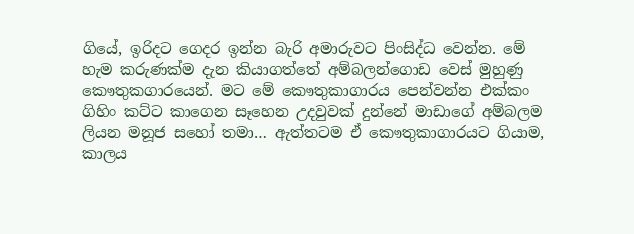ගියේ, ඉරිදට ගෙදර ඉන්න බැරි අමාරුවට පිංසිද්ධ වෙන්න. මේ හැම කරුණක්ම දැන කියාගත්තේ අම්බලන්ගොඩ වෙස් මුහුණු කෞතුකගාරයෙන්. මට මේ කෞතුකාගාරය පෙන්වන්න එක්කං ගිහිං කට්ට කාගෙන සෑහෙන උදවුවක් දුන්නේ මාඩාගේ අම්බලම ලියන මනූජ සහෝ තමා… ඇත්තටම ඒ කෞතුකාගාරයට ගියාම, කාලය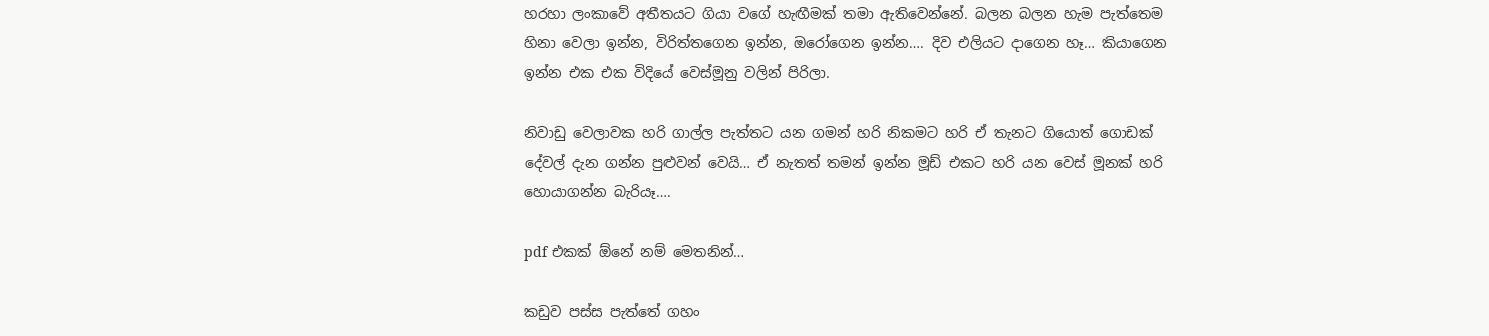හරහා ලංකාවේ අතීතයට ගියා වගේ හැඟීමක් තමා ඇතිවෙන්නේ. බලන බලන හැම පැත්තෙම හිනා වෙලා ඉන්න, විරිත්තගෙන ඉන්න, ඔරෝගෙන ඉන්න…. දිව එලියට දාගෙන හෑ… කියාගෙන ඉන්න එක එක විදියේ වෙස්මූනු වලින් පිරිලා.

නිවාඩු වෙලාවක හරි ගාල්ල පැත්තට යන ගමන් හරි නිකමට හරි ඒ තැනට ගියොත් ගොඩක් දේවල් දැන ගන්න පුළුවන් වෙයි… ඒ නැතත් තමන් ඉන්න මූඩ් එකට හරි යන වෙස් මූනක් හරි හොයාගන්න බැරියෑ….

pdf එකක් ඕනේ නම් මෙතනින්…

කඩුව පස්ස පැත්තේ ගහං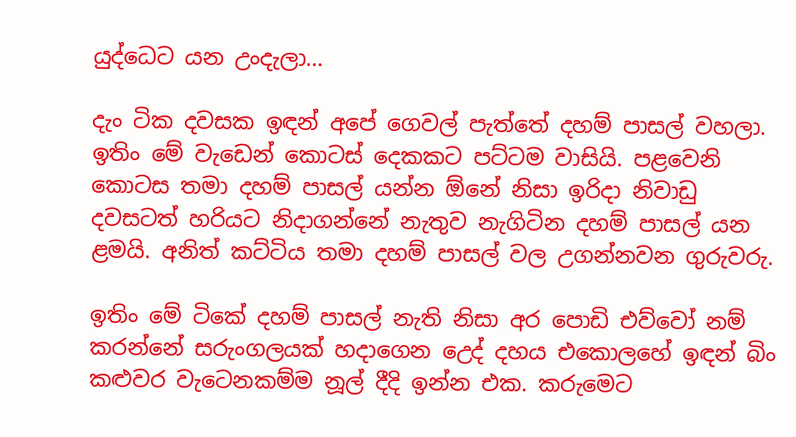යුද්ධෙට යන උංදැලා…

දැං ටික දවසක ඉඳන් අපේ ගෙවල් පැත්තේ දහම් පාසල් වහලා. ඉතිං මේ වැඩෙන් කොටස් දෙකකට පට්ටම වාසියි. පළවෙනි කොටස තමා දහම් පාසල් යන්න ඕනේ නිසා ඉරිදා නිවාඩු දවසටත් හරියට නිදාගන්නේ නැතුව නැගිටින දහම් පාසල් යන ළමයි. අනිත් කට්ටිය තමා දහම් පාසල් වල උගන්නවන ගුරුවරු.

ඉතිං මේ ටිකේ දහම් පාසල් නැති නිසා අර පොඩි එව්වෝ නම් කරන්නේ සරුංගලයක් හදාගෙන උ‍ෙද් දහය එකොලහේ ඉඳන් බිං කළුවර වැටෙනකම්ම නූල් දීදි ඉන්න එක. කරුමෙට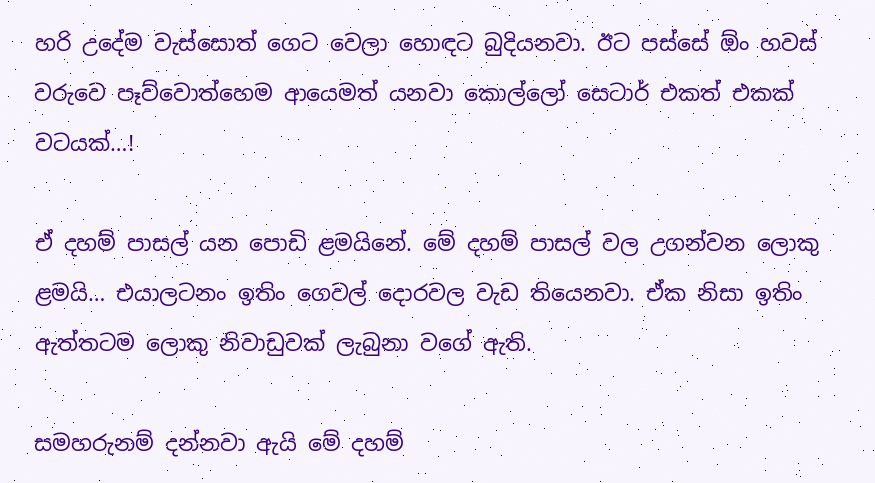හරි උදේම වැස්සොත් ගෙට වෙලා හොඳට බුදියනවා. ඊට පස්සේ ඕං හවස් වරුවෙ පෑව්වොත්හෙම ආයෙමත් යනවා කොල්ලෝ සෙටාර් එකත් එකක් වටයක්…!

ඒ දහම් පාසල් යන පොඩි ළමයිනේ. මේ දහම් පාසල් වල උගන්වන ලොකු ළමයි… එයාලටනං ඉතිං ගෙවල් දොරවල වැඩ තියෙනවා. ඒක නිසා ඉතිං ඇත්තටම ලොකු නිවාඩුවක් ලැබුනා වගේ ඇති.

සමහරුනම් දන්නවා ඇයි මේ දහම්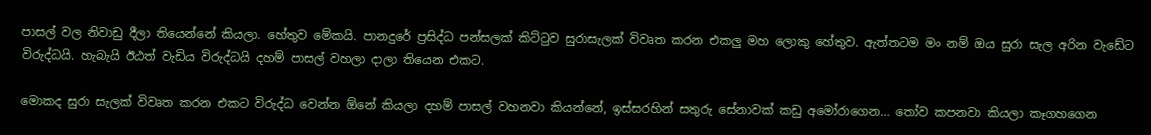පාසල් වල නිවාඩු දීලා තියෙන්නේ කියලා. හේතුව මේකයි. පානදුරේ ප්‍රසිද්ධ පන්සලක් කිට්ටුව සුරාසැලක් විවෘත කරන එකලු මහ ලොකු හේතුව. ඇත්තටම මං නම් ඔය සුරා සැල අරින වැඩේට විරුද්ධයි. හැබැයි ඊඨත් වැඩිය විරුද්ධයි දහම් පාසල් වහලා දාලා තියෙන එකට.

මොකද සුරා සැලක් විවෘත කරන එකට විරුද්ධ වෙන්න ඕනේ කියලා දහම් පාසල් වහනවා කියන්නේ, ඉස්සරහින් සතුරු සේනාවක් කඩු අමෝරාගෙන… තෝව කපනවා කියලා කෑගහගෙන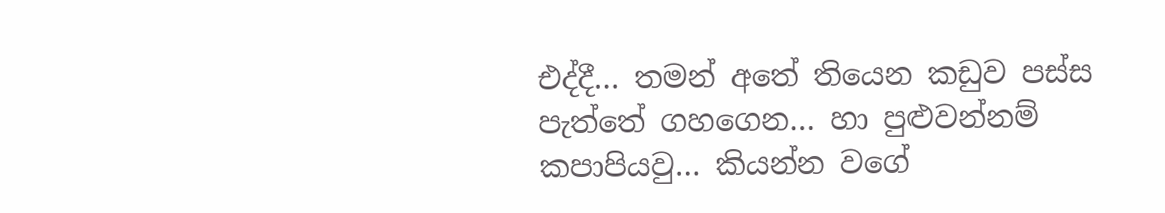එද්දී… තමන් අතේ තියෙන කඩුව පස්ස පැත්තේ ගහගෙන… හා පුළුවන්නම් කපාපියවු… කියන්න වගේ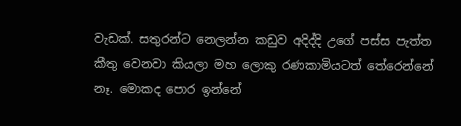වැඩක්. සතුරන්ට නෙලන්න කඩුව අදිද්දි උගේ පස්ස පැත්ත කීතු වෙනවා කියලා මහ ලොකු රණකාමියටත් තේරෙන්නේ නෑ. මොකද පොර ඉන්නේ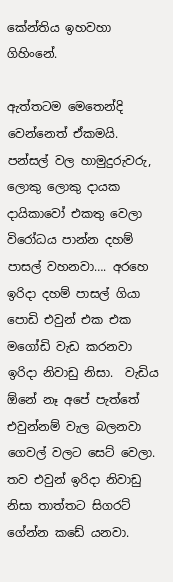කේන්තිය ඉහවහා ගිහිංනේ.

ඇත්තටම මෙතෙන්දි වෙන්නෙත් ඒකමයි. පන්සල් වල හාමුදුරුවරු, ලොකු ලොකු දායක දායිකාවෝ එකතු වෙලා විරෝධය පාන්න දහම් පාසල් වහනවා…. අරහෙ ඉරිදා දහම් පාසල් ගියා පොඩි එවුන් එක එක ම‍ගෝඩි වැඩ කරනවා ඉරිදා නිවාඩු නිසා.  වැඩිය ඕනේ නෑ අපේ පැත්තේ එවුන්නම් වැල බලනවා ගෙවල් වලට සෙට් වෙලා. තව එවුන් ඉරිදා නිවාඩු නිසා තාත්තට සිගරට් ගේන්න කඩේ යනවා.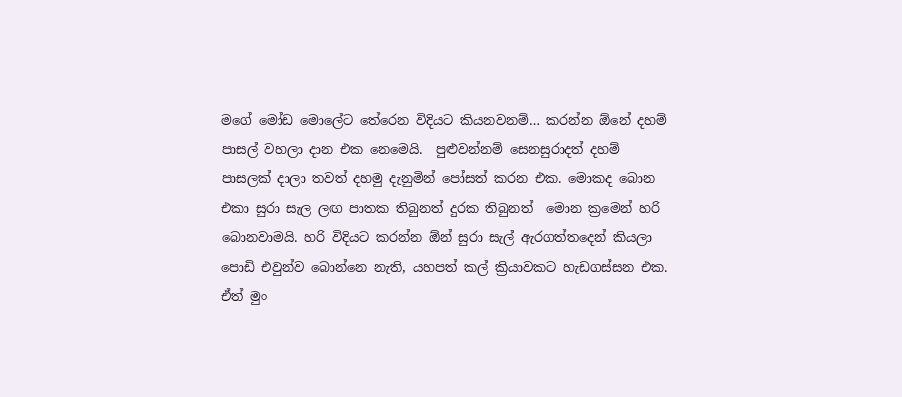මගේ මෝඩ මොලේට තේරෙන විදියට කියනවනම්… කරන්න ඕනේ දහම් පාසල් වහලා දාන එක නෙමෙයි.  පුළුවන්නම් සෙනසුරාදත් දහම් පාසලක් දාලා තවත් දහමු දැනුමින් පෝසත් කරන එක. මොකද බොන එකා සුරා සැල ලඟ පාතක තිබුනත් දුරක තිබුනත්  මොන ක්‍රමෙන් හරි බොනවාමයි. හරි විදියට කරන්න ඕන් සුරා සැල් ඇරගත්තදෙන් කියලා පොඩි එවුන්ව බොන්නෙ නැති, යහපත් කල් ක්‍රියාවකට හැඩගස්සන එක. ඒත් මුං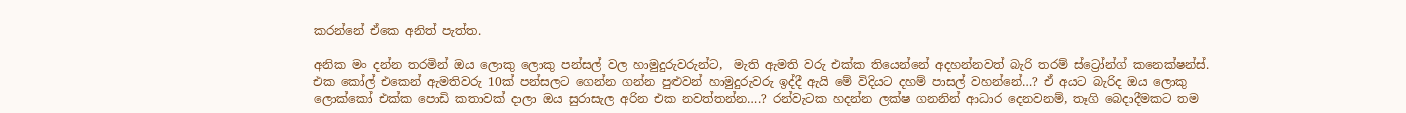කරන්නේ ඒකෙ අනිත් පැත්ත.

අනික මං දන්න තරමින් ඔය ලොකු ලොකු පන්සල් වල ‍හාමුදුරුවරුන්ට,  මැති ඇමති වරු එක්ක තියෙන්නේ අදහන්නවත් බැරි තරම් ස්ට්‍රෝන්ග් කනෙක්ෂන්ස්. එක කෝල් එකෙන් ඇමතිවරු 10ක් පන්සලට ගෙන්න ගන්න පුළුවන් හාමුදුරුවරු ඉද්දී ඇයි මේ විදියට දහම් පාසල් වහන්නේ…? ඒ අයට බැරිද ඔය ලොකු ලොක්කෝ එක්ක පොඩි කතාවක් දාලා ඔය සුරාසැල අරින එක නවත්තන්න….? රන්වැටක හදන්න ලක්ෂ ගනනින් ආධාර දෙනවනම්, තෑගි බෙදාදීමකට තම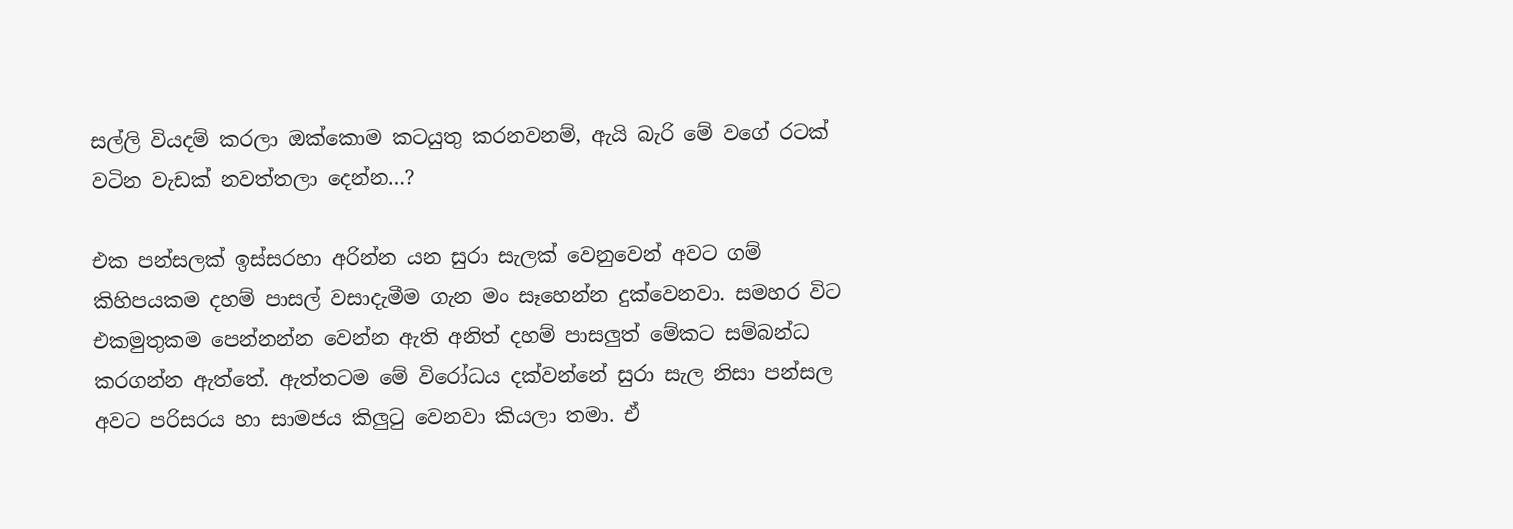සල්ලි වියදම් කරලා ඔක්කොම කටයුතු කරනවනම්, ඇයි බැරි මේ ව‍ගේ රටක් වටින වැඩක් නවත්තලා දෙන්න…?

එක පන්සලක් ඉස්සරහා අරින්න යන සුරා සැලක් වෙනුවෙන් අවට ගම් කිහිපයකම දහම් පාසල් වසාදැමීම ගැන මං සෑහෙන්න දුක්වෙනවා. සමහර විට එකමුතුකම පෙන්නන්න වෙන්න ඇති අනිත් දහම් පාසලුත් මේකට සම්බන්ධ කරගන්න ඇත්තේ. ඇත්තටම මේ විරෝධය දක්වන්නේ සුරා සැල නිසා පන්සල අවට පරිසරය හා සාමජය කිලුටු වෙනවා කියලා තමා. ඒ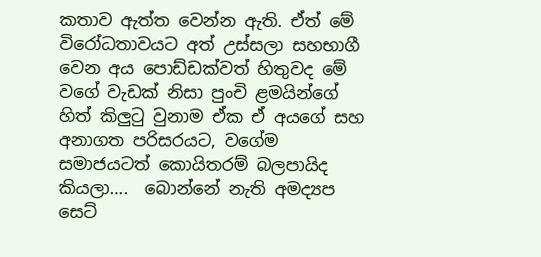කතාව ඇත්ත වෙන්න ඇති. ඒත් මේ විරෝධතාවයට අත් උස්සලා සහභාගී වෙන අය පොඩ්ඩක්වත් හිතුවද මේ වගේ වැඩක් නිසා පුංචි ළමයින්ගේ හිත් කිලුටු වුනාම ඒක ඒ අයගේ සහ අනාගත පරිසරයට, වගේම සමාජයටත් කොයිතරම් බලපායිද කියලා….  බොන්නේ නැති අමද්‍යප සෙට්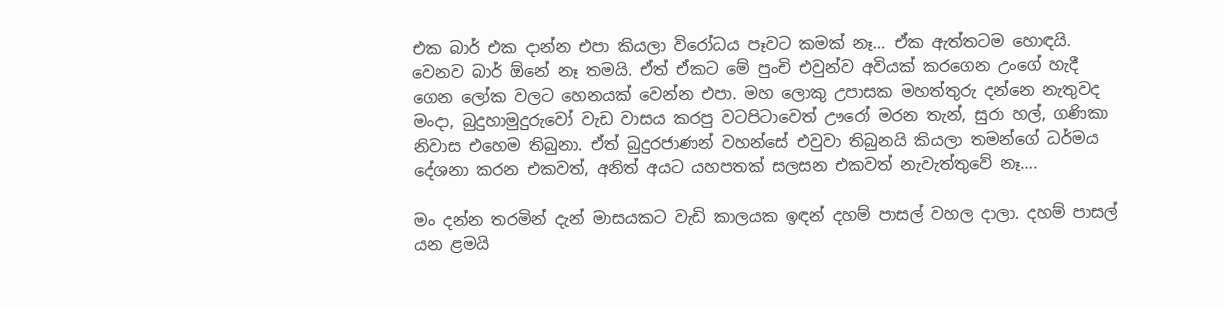එක බාර් එක දාන්න එපා කියලා විරෝධය පෑවට කමක් නෑ… ඒක ඇත්තටම හොඳයි. වෙනව බාර් ඕනේ නෑ තමයි. ඒත් ඒකට මේ පුංචි එවුන්ව අවියක් කරගෙන උංගේ හැදී ගෙන ලෝක වලට හෙනයක් වෙන්න එපා. මහ ලොකු උපාසක මහත්තුරු දන්නෙ නැතුවද මංදා, බුදුහාමුදුරුවෝ වැඩ වාසය කරපු වටපිටාවෙත් ඌරෝ මරන තැන්, සුරා හල්, ගණිකා නිවාස එහෙම තිබුනා. ඒත් බුදුරජාණන් වහන්සේ එවුවා තිබුනයි කියලා තමන්ගේ ධර්මය දේශනා කරන එකවත්, අනිත් අයට යහපතක් සලසන එකවත් නැවැත්තුවේ නෑ….

මං දන්න තරමින් දැන් මාසයකට වැඩි කාලයක ඉඳන් දහම් පාසල් වහල දාලා. දහම් පාසල් යන ළමයි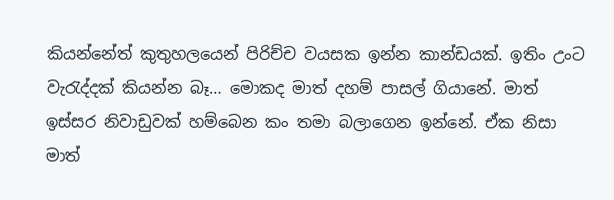කියන්නේත් කුතුහලයෙන් පිරිච්ච වයසක ඉන්න කාන්ඩයක්. ඉතිං උංට වැරැද්දක් කියන්න බෑ… මොකද මාත් දහම් පාසල් ගියානේ. මාත් ඉස්සර නිවාඩුවක් හම්බෙන කං තමා බලාගෙන ඉන්නේ. ඒක නිසා මාත්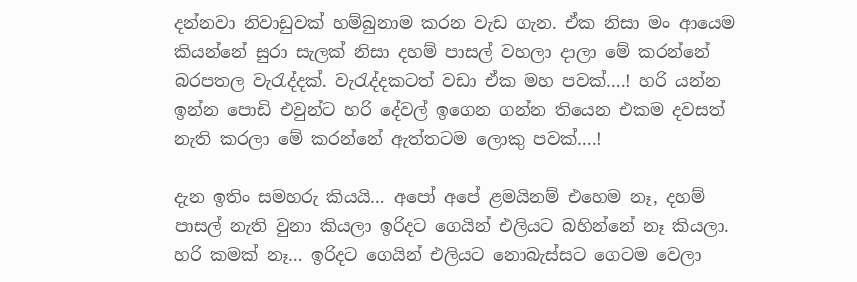දන්නවා නිවාඩුවක් හම්බුනාම කරන වැඩ ගැන. ඒක නිසා මං ආයෙම කියන්නේ සුරා සැලක් නිසා දහම් පාසල් වහලා දාලා මේ කරන්නේ බරපතල වැරැද්දක්. වැරැද්දකටත් වඩා ඒක මහ පවක්….! හරි යන්න ඉන්න පොඩි එවුන්ට හරි දේවල් ඉගෙන ගන්න තියෙන එකම දවසත්  නැති කරලා මේ කරන්නේ ඇත්තටම ලොකු පවක්….!

දැන ඉතිං සමහරු කියයි… අපෝ අපේ ළමයිනම් එහෙම නෑ, දහම් පාසල් නැති වුනා කියලා ඉරිදට ගෙයින් එලියට බහින්නේ නෑ කියලා. හරි කමක් නෑ… ඉරිදට ගෙයින් එලියට නොබැස්සට ගෙටම වෙලා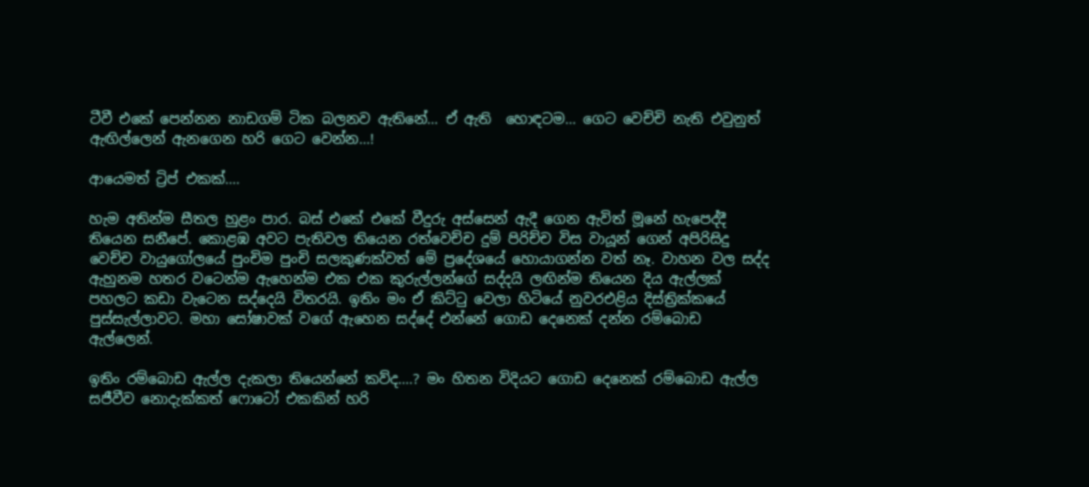ටීවී එකේ පෙන්නන නාඩගම් ටික බලනව ඇතිනේ… ඒ ඇති  හොඳටම… ගෙට වෙච්චි නැති එවුනුත් ඇඟිල්ලෙන් ඇනගෙන හරි ගෙට වෙන්න…!

ආයෙමත් ට්‍රිප් එකක්….

හැම අතින්ම සීතල හුළං පාර. බස් එකේ එකේ වීදුරු අස්සෙන් ඇදී ගෙන ඇවිත් මූනේ හැපෙද්දී තියෙන සනීපේ. කොළඹ අවට පැතිවල තියෙන රත්වෙච්ච දුම් පිරිච්ච විස වායූන් ගෙන් අපිරිසිදු වෙච්ච වායු‍‍ගෝලයේ පුංචිම පුංචි සලකුණක්වත් මේ ප්‍රදේශයේ හොයාගන්න වත් නෑ‍. වාහන වල සද්ද ඇහුනම හතර වටෙන්ම ඇහෙන්ම එක එක කුරුල්ලන්ගේ සද්දයි ලඟින්ම තියෙන දිය ඇල්ලක් පහලට කඩා වැටෙන සද්දෙයි විතරයි. ඉතිං මං ඒ කිට්ටු වෙලා හිටියේ නුවරඑළිය දිස්ත්‍රික්කයේ පුස්සැල්ලාවට. මහා සෝෂාවක් වගේ ඇහෙන සද්දේ එන්නේ ගොඩ දෙනෙක් දන්න රම්බොඩ ඇල්ලෙන්.

ඉතිං රම්බොඩ ඇල්ල දැකලා තියෙන්නේ කව්ද….? මං හිතන විදියට ගොඩ දෙනෙක් රම්බොඩ ඇල්ල සජීවීව නොදැක්කත් ෆොටෝ එකකින් හරි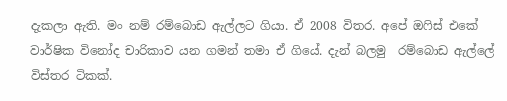දැකලා ඇති. මං නම් රම්බොඩ ඇල්ලට ගියා. ඒ 2008 විතර. අපේ ඔෆිස් එකේ වාර්ෂික විනෝද චාරිකාව යන ගමන් තමා ඒ ගියේ. දැන් බලමු  රම්බොඩ ඇල්ලේ විස්තර ටිකක්.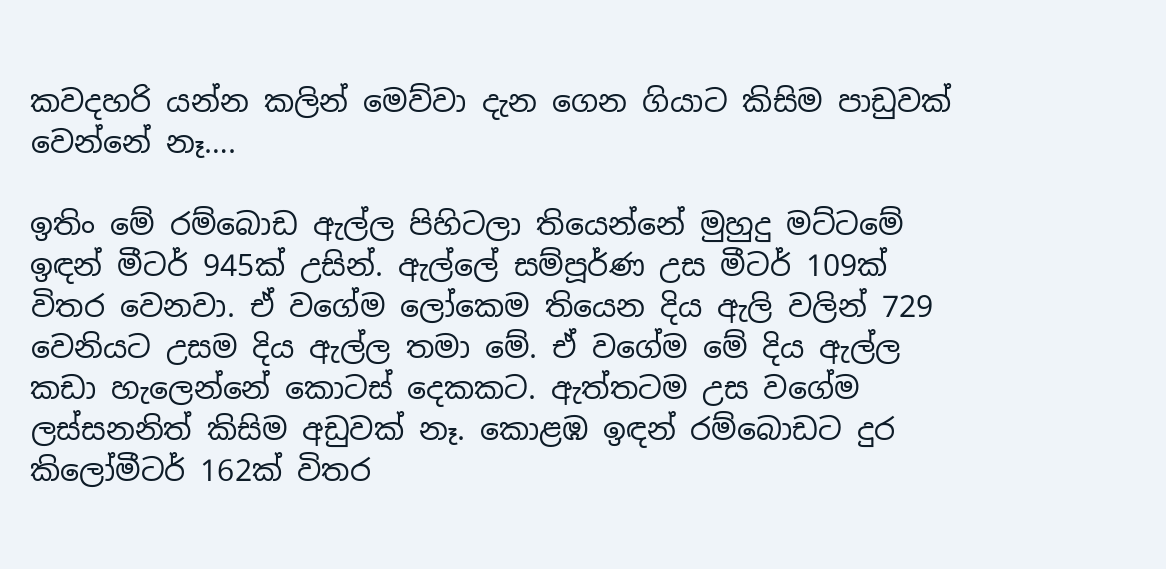කවදහරි යන්න කලින් මෙව්වා දැන ගෙන ගියාට කිසිම පාඩුවක් වෙන්නේ නෑ….

ඉතිං මේ රම්බොඩ ඇල්ල පිහිටලා තියෙන්නේ මුහුදු මට්ටමේ ඉඳන් මීටර් 945ක් උසින්. ඇල්ලේ සම්පූර්ණ උස මීටර් 109ක් විතර වෙනවා. ඒ වගේම ලෝකෙම තියෙන දිය ඇලි වලින් 729 වෙනියට උසම දිය ඇල්ල තමා මේ. ඒ වගේම මේ දිය ඇල්ල කඩා හැලෙන්නේ කොටස් දෙකකට. ඇත්තටම උස වගේම ලස්සනනිත් කිසිම අඩුවක් නෑ. කොළඹ ඉඳන් රම්බොඩට දුර කිලෝමීටර් 162ක් විතර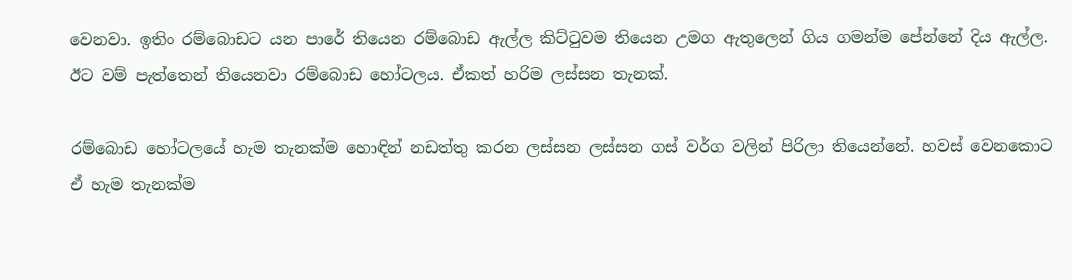වෙනවා. ඉතිං රම්බොඩට යන පාරේ තියෙන රම්බොඩ ඇල්ල කිට්ටුවම තියෙන උමග ඇතුලෙන් ගිය ගමන්ම පේන්නේ දිය ඇල්ල. ඊට වම් පැත්තෙන් තියෙනවා රම්බොඩ හෝටලය. ඒකත් හරිම ලස්සන තැනක්.

රම්බොඩ හෝටලයේ හැම තැනක්ම හොඳින් නඩත්තු කරන ලස්සන ලස්සන ගස් වර්ග වලින් පිරිලා තියෙන්නේ. හවස් වෙනකොට ඒ හැම තැනක්ම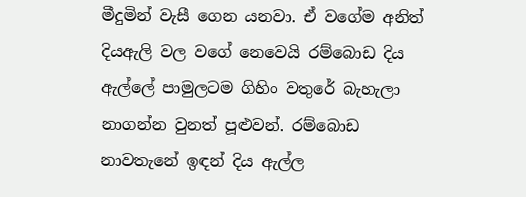මීදුමින් වැසී ගෙන යනවා. ඒ වගේම අනිත් දියඇලි වල වගේ නෙවෙයි රම්බොඩ දිය ඇල්ලේ පාමුලටම ගිහිං වතුරේ බැහැලා නාගන්න වුනත් පූළුවන්. රම්බොඩ නාවතැනේ ඉඳන් දිය ඇල්ල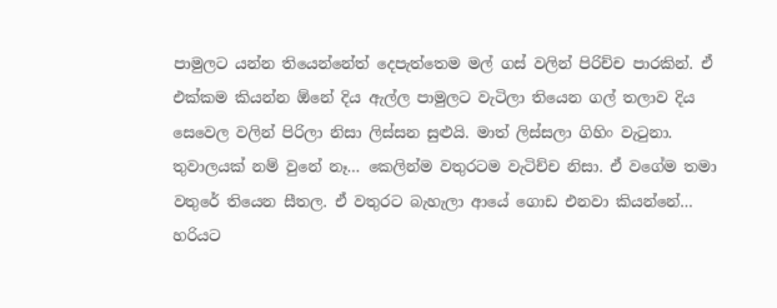පාමුලට යන්න තියෙන්නේත් දෙපැත්තෙම මල් ගස් වලින් පිරිච්ච පාරකින්. ඒ එක්කම කියන්න ඕනේ දිය ඇල්ල පාමුලට වැටිලා තියෙන ගල් තලාව දිය සෙවෙල වලින් පිරිලා නිසා ලිස්සන සුළුයි. මාත් ලිස්සලා ගිහිං වැටුනා‍. තුවාලයක් නම් වුනේ නෑ… කෙලින්ම වතුරටම වැටිච්ච නිසා. ඒ වගේම තමා වතුරේ තියෙන සීතල. ඒ වතුරට බැහැලා ආයේ ගොඩ එනවා කියන්නේ… හරියට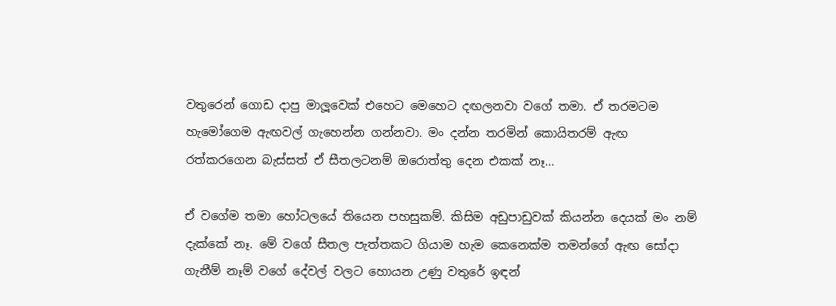වතුරෙන් ගොඩ දාපු මාලූවෙක් එහෙට මෙහෙට දඟලනවා වගේ තමා. ඒ තරමටම හැමෝගෙම ඇඟවල් ගැහෙන්න ගන්නවා. මං දන්න තරමින් කොයිතරම් ඇඟ රත්කරගෙන බැස්සත් ඒ සීතලටනම් ඔරොත්තු දෙන එකක් නෑ…

ඒ වගේම තමා හෝටලයේ තියෙන පහසුකම්. කිසිම අඩුපාඩුවක් කියන්න දෙයක් මං නම් දැක්කේ නෑ. මේ වගේ සීතල පැත්තකට ගියාම හැම කෙනෙක්ම තමන්ගේ ඇඟ සෝදා ගැනීම් නෑම් වගේ දේවල් වලට හොයන උණු වතුරේ ඉඳන්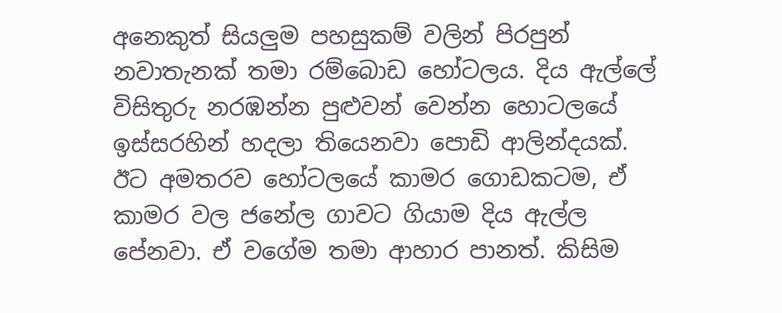අනෙකුත් සියලුම පහසුකම් වලින් පිරපුන් නවාතැනක් තමා රම්බොඩ හෝටලය. දිය ඇල්ලේ විසිතුරු නරඹන්න පුළුවන් වෙන්න හොටලයේ ඉස්සරහින් හදලා තියෙනවා පොඩි ආලින්දයක්. ඊට අමතරව හෝටලයේ කාමර ගොඩකටම, ඒ කාමර වල ජනේල ගාවට ගියාම දිය ඇල්ල පේනවා. ඒ වගේම තමා ආහාර පානත්‍. කිසිම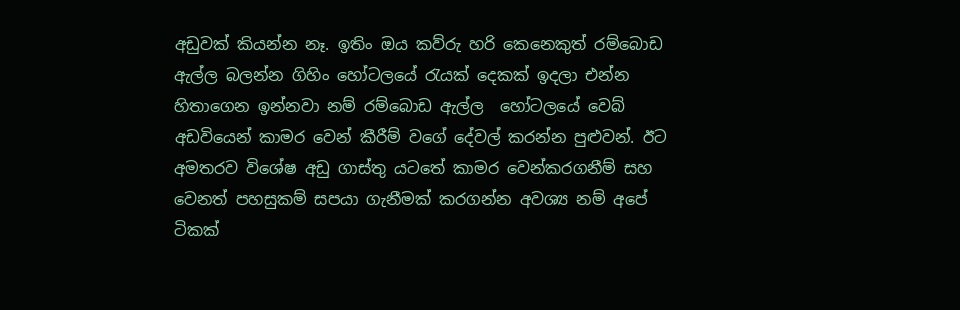අඩුවක් කියන්න නෑ. ඉතිං ඔය කව්රු හරි කෙනෙකුත් රම්බොඩ ඇල්ල බලන්න ගිහිං හෝටලයේ රැයක් දෙකක් ඉදලා එන්න හිතාගෙන ඉන්නවා නම් රම්බොඩ ඇල්ල  හෝටලයේ වෙබ් අඩවියෙන් කාමර වෙන් කීරීම් වගේ දේවල් කරන්න පුළුවන්. ඊට අමතරව විශේෂ අඩු ගාස්තු යටතේ කාමර වෙන්කරගනීම් සහ වෙනත් පහසුකම් සපයා ගැනීමක් කරගන්න අවශ්‍ය නම් අපේ ටිකක්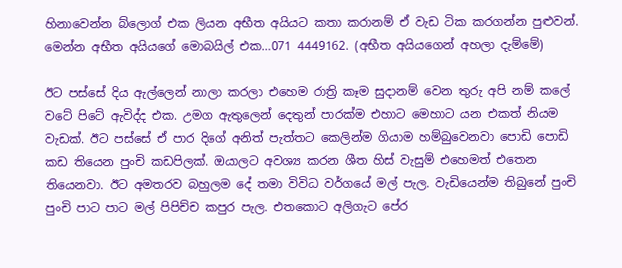හිනාවෙන්න බ්ලොග් එක ලියන අභීත අයියට කතා කරානම් ඒ වැඩ ටික කරගන්න පුළුවන්. මෙන්න අභීත අයියගේ මොබයිල් එක…071 4449162. (අභීත අයියගෙන් අහලා දැම්මේ)

ඊට පස්සේ දිය ඇල්ලෙන් නාලා කරලා එහෙම රාත්‍රි කෑම සුදානම් වෙන තුරු අපි නම් කලේ වටේ පිටේ ඇවිද්ද එක. උමග ඇතුලෙන් දෙතුන් පාරක්ම එහාට ‍මෙහාට යන එකත් නියම වැඩක්. ඊට පස්සේ ඒ පාර දිගේ අනිත් පැත්තට කෙලින්ම ගියාම හම්බුවෙනවා පොඩි පොඩි කඩ තියෙන පුංචි කඩපිලක්. ඔයාලට අවශ්‍ය කරන ශීත හිස් වැසුම් එහෙමත් එතෙන තියෙනවා. ඊට අමතරව බහුලම දේ තමා විවිධ වර්ගයේ මල් පැල. වැඩියෙන්ම තිබු‍නේ පුංචි පුංචි පාට පා‍ට මල් පිපිච්ච කපුර පැල. එතකොට අලිගැට පේර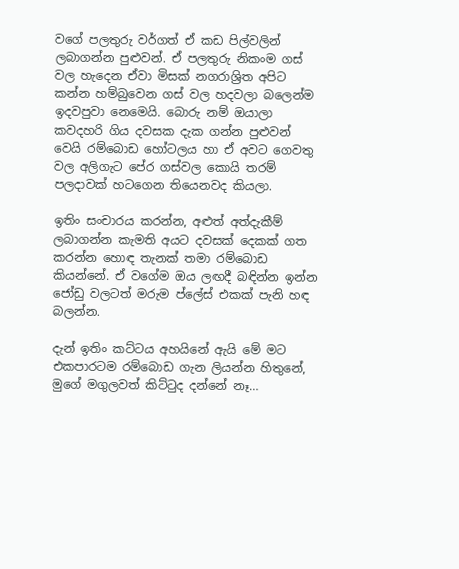වගේ පලතුරු වර්ගත් ඒ කඩ පිල්වලින් ලබාගන්න පුළුවන්. ඒ පලතුරු නිකංම ගස් වල හැදෙන ඒවා මිසක් නගරාශ්‍රිත අපිට කන්න හම්බුවෙන ගස් වල හදවලා බලෙන්ම ඉදවපුවා නෙමෙයි. බොරු නම් ඔයාලා කවදහරි ගිය දවසක දැක ගන්න පුළුවන් වෙයි රම්බොඩ හෝටලය හා ඒ අවට ගෙවතු වල අලිගැට පේර ගස්වල කොයි තරම් පලදාවක් හටගෙන තියෙනවද කියලා.

ඉතිං සංචාරය කරන්න, අළුත් අත්දැකීම් ලබාගන්න කැමති අයට දවසක් දෙකක් ගත කරන්න හොඳ තැනක් තමා රම්බොඩ කියන්නේ. ඒ වගේම ඔය ලඟදී බඳින්න ඉන්න ජෝඩු වලටත් මරුම ප්ලේස් එකක් පැනි හඳ බලන්න.

දැන් ඉතිං කට්ටය අහයිනේ ඇයි මේ මට එකපාරටම රම්බොඩ ගැන ලියන්න හිතුනේ, මුගේ මගුලවත් කිට්ටුද දන්නේ නෑ…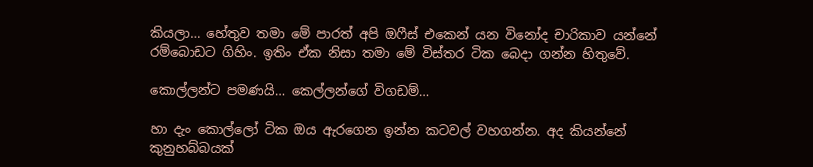කියලා… හේතුව තමා මේ පාරත් අපි ඔෆීස් එකෙන් යන විනෝද චාරිකාව යන්නේ රම්බොඩට ගිහිං. ඉතිං ඒක නිසා තමා මේ විස්තර ටික බෙදා ගන්න හිතුවේ.

කොල්ලන්ට පමණයි… කෙල්ලන්ගේ විගඩම්…

හා දැං කොල්ලෝ ටික ඔය ඇරගෙන ඉන්න කටවල් වහගන්න. අද කියන්නේ කුනුහබ්බයක්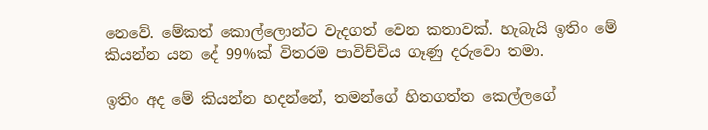නෙවේ. මේකත් කොල්ලොන්ට වැදගත් වෙන කතාවක්. හැබැයි ඉතිං මේ කියන්න යන දේ 99%ක් විතරම පාවිච්චිය ගෑණු දරුවො තමා.

ඉතිං අද මේ කියන්න හදන්නේ, තමන්ගේ හිතගත්ත කෙල්ලගේ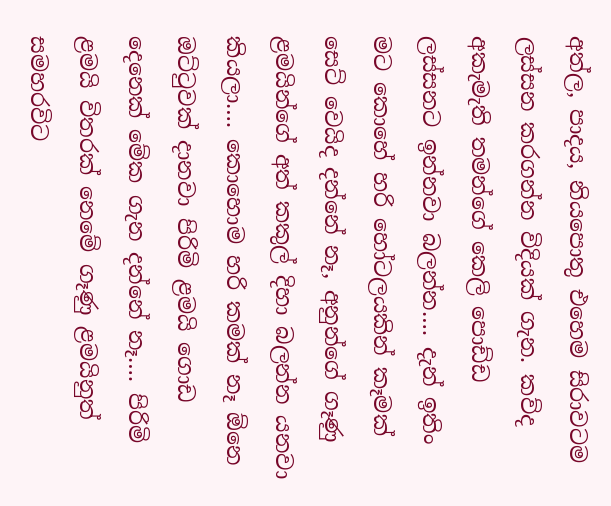අත්ල, පාදය, නියපොතු එහෙම සිරාවටම ලස්සන කරගන්න විදියක් ගැන. කව්ද අකැමැති තමන්ගේ කෙලි පොඩ්ඩ ලස්සනට ඉන්නවා බලන්න…. දැන් ඉතිං මට කොහේ හරි හෝටලයකින් කෑමක් සෙට් වෙයිද දන්නේ නෑ, අනුන්ගේ ගෑණු ළමයින්ගේ අත් කකුල් දිහා බලන්න යනවා කියලා…. කොහොම හරි කමක් නෑ ඕනෙ ඔට්ටුවක් දානවා පිරිමි ළමයි ගොඩ දෙනෙක් මේක ගැන දන්නේ නෑ…. පිරිමි ළමයි විතරක් නෙමේ ගෑණු ළමයිනුත් සමහරවිට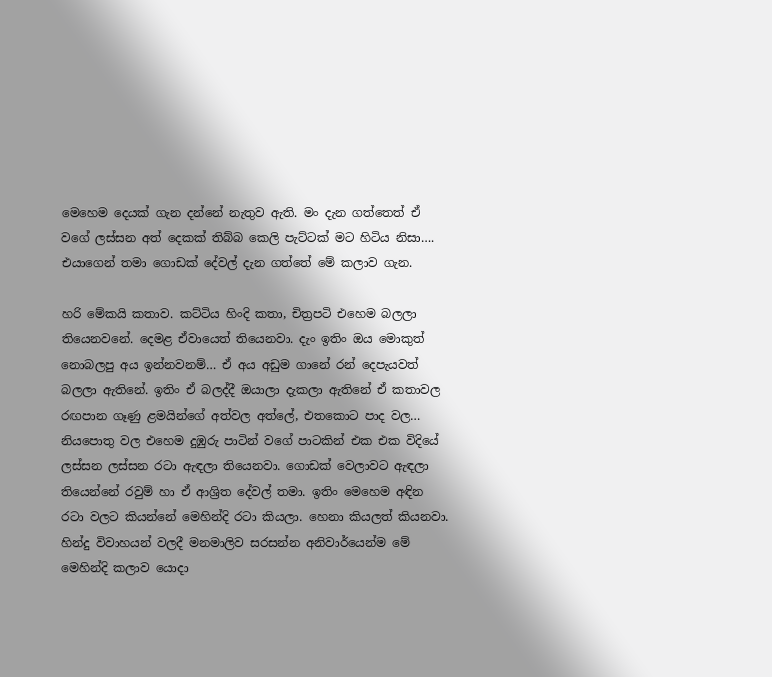මෙහෙම දෙයක් ගැන දන්නේ නැතුව ඇති. මං දැන ගත්තෙත් ඒ වගේ ලස්සන අත් දෙකක් තිබ්බ කෙලි පැට්ටක් මට හිටිය නිසා…. එයාගෙන් තමා ගොඩක් දේවල් දැන ගත්තේ මේ කලාව ගැන.

හරි මේකයි කතාව. කට්ටිය හිංදි කතා, චිත්‍රපටි එහෙම බලලා තියෙනවනේ. දෙමළ ඒවායෙත් තියෙනවා. දැං ඉතිං ඔය මොකුත් නොබලපු අය ඉන්නවනම්… ඒ අය අඩුම ගානේ රන් දෙපැයවත් බලලා ඇතිනේ. ඉතිං ඒ බලද්දී ඔයාලා දැකලා ඇතිනේ ඒ කතාවල රඟපාන ගෑණු ළමයින්ගේ අත්වල අත්ලේ, එතකොට පාද වල… නියපොතු වල එහෙම දුඹුරු පාටින් වගේ පාටකින් එක එක විදියේ ලස්සන ලස්සන රටා ඇඳලා තියෙනවා. ගොඩක් වෙලාවට ඇඳලා තියෙන්නේ රවුම් හා ඒ ආශ්‍රිත දේවල් තමා. ඉතිං මෙහෙම අඳින රටා වලට කියන්නේ මෙහින්දි රටා කියලා. හෙනා කියලත් කියනවා. හින්දු විවාහයන් වලදී මනමාලිව සරසන්න අනිවාර්යෙන්ම මේ මෙහින්දි කලාව යොදා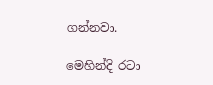ගන්නවා.

මෙහින්දි රටා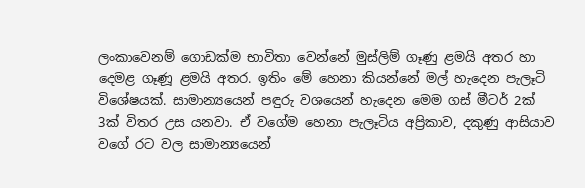ලංකාවෙනම්‍ ගොඩක්ම භාවිතා වෙන්නේ මුස්ලිම් ගෑණු ළමයි අතර හා දෙමළ ගෑණූ ළමයි අතර. ඉතිං මේ හෙනා කියන්නේ මල් හැදෙන පැලෑටි විශේෂයක්. සාමාන්‍යයෙන් පඳුරු වශයෙන් හැදෙන මෙම ගස් මීටර් 2ක් 3ක් විතර උස යනවා. ඒ වගේම හෙනා පැලෑටිය අප්‍රිකාව, දකුණු ආසියාව වගේ රට වල සාමාන්‍යයෙන්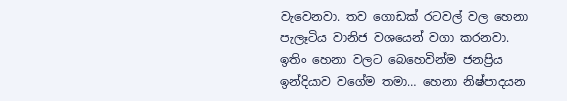වැවෙනවා. තව ගොඩක් රටවල් වල හෙනා පැලෑටිය වානිජ වශයෙන් වගා කරනවා. ඉතිං හෙනා වලට බෙහෙවින්ම ජනප්‍රිය ඉන්දියාව වගේම තමා… හෙනා නිෂ්පාදයන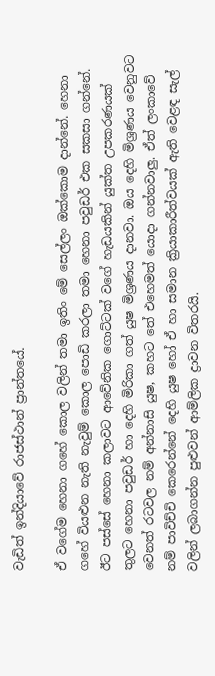වැඩිත් ඉන්දියාවේ රාජස්ථාන් ප්‍රාන්තයේ.

ඒ වගේම හෙනා ගහේ කොල වලින් තමා ඉතිං මේ සෙල්ලං ඔක්කොම දාන්නේ. හෙනා ගහේ ‍වියළුන නැති නැවුම් කොල පොඩි කරලා තමා හෙනා පවුඩර් එක සකසා ගන්නේ. ඊට පස්සේ හෙනා කලාවට ආවේනික ගොට්ටක් වගේ හැඩයකින් යුක්ත උපකරණයක් තුලට හෙනා පවුඩර් හා දෙහි මිරිකා ගත් යුෂ මිශ්‍රණය දානවා. ඔය දෙහි මිශ්‍රණය වෙනුවට වෙනත් රටවල නම් අන්නාසි යුෂ, කහට තේ එහෙමත් යොදා ගන්නවාලු. ඒත් ලංකාවේ නම් පාවිච්චි කෙරෙන්නේ දෙහි යුෂ හෝ ඒ හා සමාන ක්‍රියාකාරීත්වයක් ඇති වෙළඳ සැල් වලින් ලබාගන්න පුළුවන් ආම්ලික ද්‍රාවන විතරයි.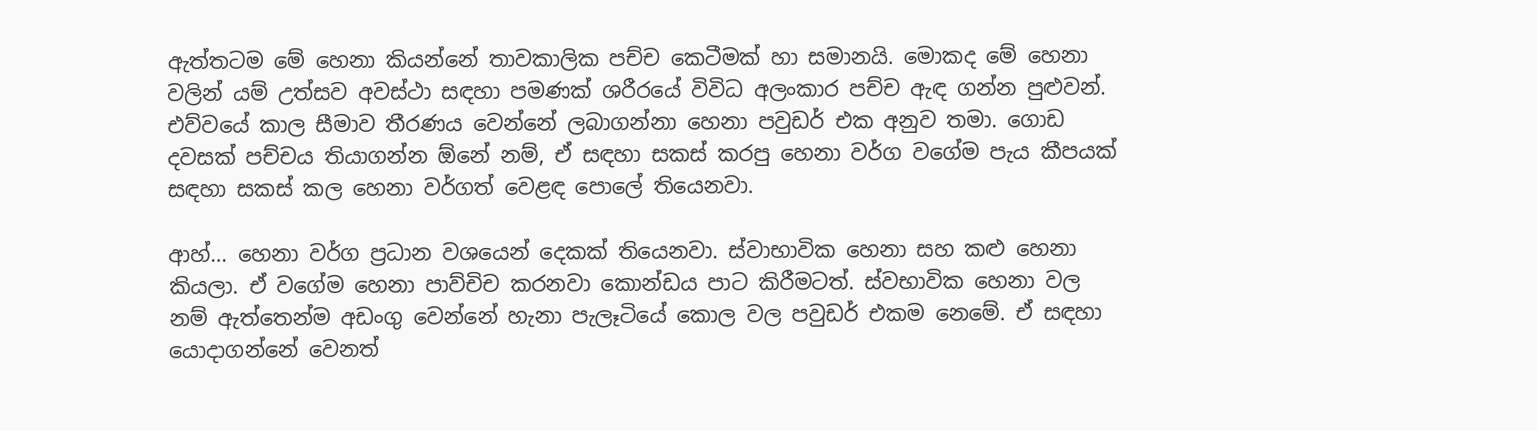ඇත්තටම මේ හෙනා කියන්නේ තාවකාලික පච්ච කෙටීමක් හා සමානයි. මොකද මේ හෙනා වලින් යම් උත්සව අවස්ථා සඳහා පමණක් ශරීරයේ විවිධ අලංකාර පච්ච ඇඳ ගන්න පුළුවන්. එව්වයේ කාල සීමාව තීරණය වෙන්නේ ලබාගන්නා හෙනා පවුඩර් එක අනුව තමා. ගොඩ දවසක් පච්චය තියාගන්න ඕනේ නම්, ඒ සඳහා සකස් කරපු හෙනා වර්ග වගේම පැය කීපයක් සඳහා සකස් කල හෙනා වර්ගත් වෙළඳ පොලේ තියෙනවා.

ආහ්… හෙනා වර්ග ප්‍රධාන වශයෙන් දෙකක් තියෙනවා. ස්වාභාවික හෙනා සහ කළු හෙනා කියලා. ඒ වගේම හෙනා පාව්චිච කරනවා කොන්ඩය පාට කිරීමටත්. ස්වභාවික හෙනා වල නම් ඇත්තෙන්ම අඩංගු වෙන්නේ හැනා පැලෑටියේ කොල වල පවුඩර් එකම නෙමේ. ඒ සඳහා යොදාගන්නේ වෙනත්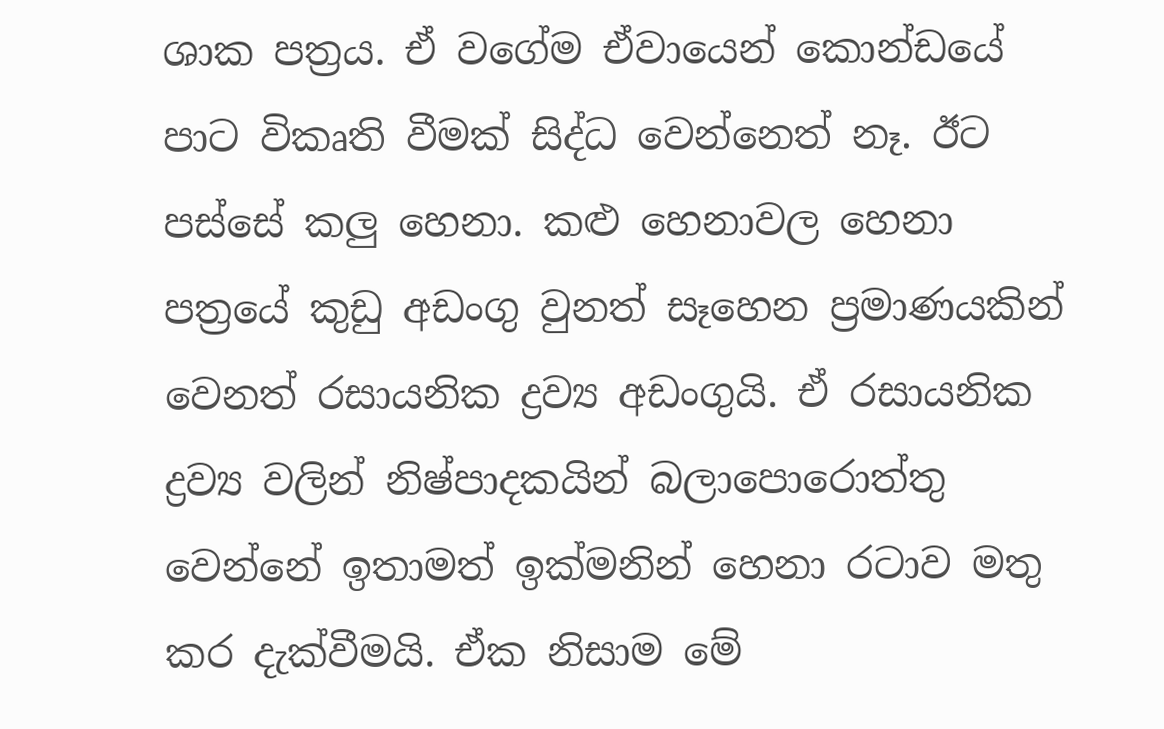ශාක පත්‍රය. ඒ වගේම ඒවායෙන් කොන්ඩයේ පාට විකෘති වීමක් සිද්ධ වෙන්නෙත් නෑ. ඊට පස්සේ කලු හෙනා. කළු හෙනාවල හෙනා පත්‍රයේ කුඩු අඩංගු වුනත් සෑහෙන ප්‍රමාණයකින් වෙනත් රසායනික ද්‍රව්‍ය අඩංගුයි. ඒ රසායනික ද්‍රව්‍ය වලින් නිෂ්පාදකයින් බලාපොරොත්තු වෙන්නේ ඉතාමත් ඉක්මනින් හෙනා රටාව මතු කර දැක්වීමයි. ඒක නිසාම මේ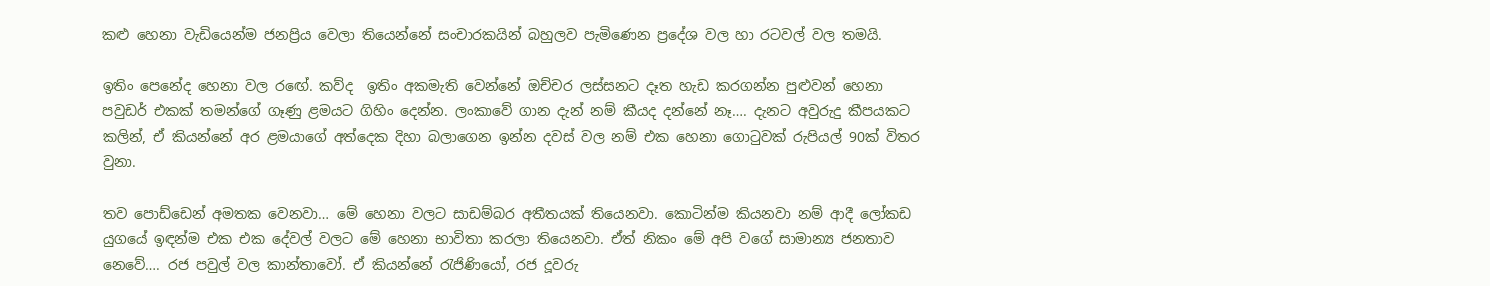කළු හෙනා වැඩියෙන්ම ජනප්‍රිය වෙලා තියෙන්නේ සංචාරකයින් බහුලව පැමිණෙන ප්‍රදේශ වල හා රටවල් වල තමයි.

ඉතිං පෙනේද හෙනා වල ර‍ඟේ. කව්ද  ඉතිං අකමැති වෙන්නේ ඔච්චර ලස්සනට දෑත හැඩ කරගන්න පුළුවන් හෙනා පවුඩර් එකක් තමන්ගේ ගෑණු ළමයට ගිහිං දෙන්න. ලංකාවේ ගාන දැන් නම් කීයද දන්නේ නෑ…. දැනට අවුරුදු කීපයකට කලින්, ඒ කියන්නේ අර ළමයාගේ අත්දෙක දිහා බලාගෙන ඉන්න දවස් වල නම් එක හෙනා ගොටුවක් රුපියල් 90ක් විතර වුනා.

තව පොඩ්ඩෙන් අමතක වෙනවා… මේ හෙනා වලට සාඩම්බර අතීතයක් තියෙනවා. කොටින්ම කියනවා නම් ආදී ලෝකඩ යුගයේ ඉඳන්ම එක එක දේවල් වලට මේ හෙනා භාවිතා කරලා තියෙනවා. ඒත් නිකං මේ අපි වගේ සාමාන්‍ය ජනතාව නෙවේ…. රජ පවුල් වල කාන්තාවෝ. ඒ කියන්නේ රැජිණියෝ, රජ දූවරු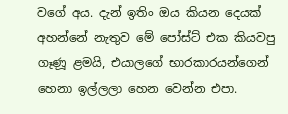වගේ අය. දැන් ඉතිං ඔය කියන දෙයක් අහන්නේ නැතුව මේ පෝස්ට් එක කියවපු ගෑණූ ළමයි, එයාලගේ භාරකාරයන්ගෙන් හෙනා ඉල්ලලා හෙන වෙන්න එපා.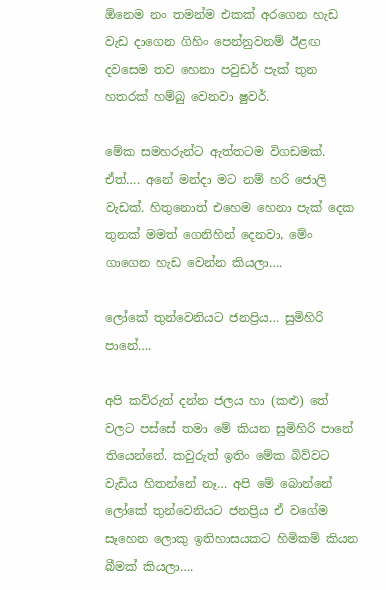ඕනෙම නං තමන්ම එකක් අරගෙන හැඩ වැඩ දාගෙන ගිහිං පෙන්නුවනම් ඊළඟ දවසෙම තව හෙනා පවුඩර් පැක් තුන හතරක් හම්බු වෙනවා ෂුවර්.

මේක සමහරුන්ට ඇත්තටම විගඩමක්. ඒත්…. අනේ මන්දා මට නම් හරි ජොලි වැඩක්. හිතුනොත් එහෙම හෙනා පැක් දෙක තුනක් මමත් ගෙනිහින් දෙනවා, මේං ගාගෙන හැඩ වෙන්න කියලා….

ලෝකේ තුන්වෙනියට ජනප්‍රිය… සුමිහිරි පානේ….

අපි කව්රුත් දන්න ජලය හා (කළු) තේ වලට පස්සේ තමා මේ කියන සුමිහිරි පානේ තියෙන්නේ. කවුරුත් ඉතිං මේක බිව්වට වැඩිය හිතන්නේ නෑ… අපි මේ බොන්නේ ලෝකේ තුන්වෙනියට ජනප්‍රිය ඒ වගේම සෑහෙන ලොකු ඉතිහාසයකට හිමිකම් කියන බීමක් කියලා….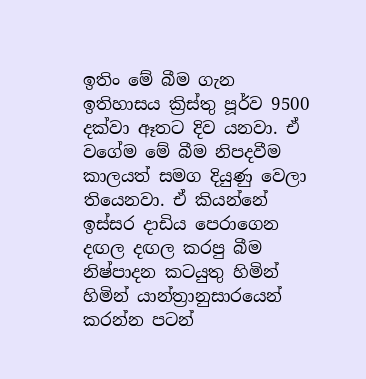ඉතිං මේ බීම ගැන ඉතිහාසය ක්‍රිස්තු පූර්ව 9500 දක්වා ඈත‍ට දිව යනවා. ඒ වගේම මේ බීම නිපදවීම කාලයත් සමග දියුණු වෙලා තියෙනවා. ඒ කියන්නේ ඉස්සර දාඩිය පෙරාගෙන දඟල දඟල කරපු බීම නිෂ්පාදන කටයුතු හිමින් හිමින් යාන්ත්‍රානුසාරයෙන් කරන්න පටන්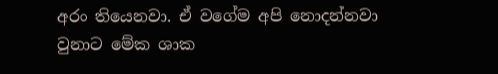අරං තියෙනවා. ඒ වගේම අපි නොදන්නවා වුනාට මේක ශාක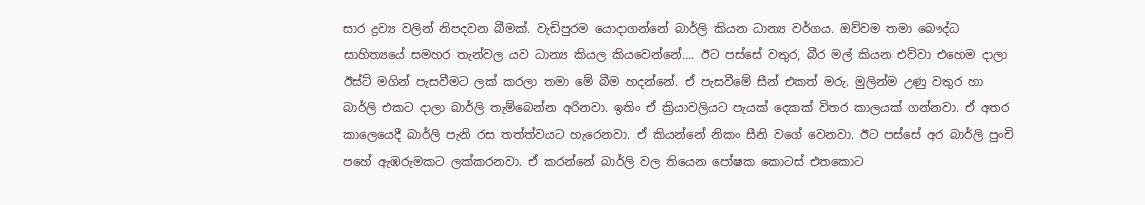සාර ද්‍රව්‍ය වලින් නිපදවන බීමක්. වැඩිපුරම යොදාගන්නේ බාර්ලි කියන ධාන්‍ය වර්ගය. ඔව්වම තමා බෞද්ධ සාහිත්‍යයේ සමහර තැන්වල යව ධාන්‍ය කියල කියවෙන්නේ…. ඊට පස්සේ වතුර, බීර මල් කියන එව්වා එහෙම දාලා  ඊස්ට් මගින් පැසවීමට ලක් කරලා තමා මේ බීම හදන්නේ. ඒ පැසවීමේ සීන් එකත් මරු. මුලින්ම උණු වතුර හා බාර්ලි එකට දාලා බාර්ලි තැම්බෙන්න අරිනවා. ඉතිං ඒ ක්‍රියාවලියට පැයක් දෙකක් විතර කාලයක් ගන්නවා. ඒ අතර කාලෙයෙදී බාර්ලි පැනි රස තත්ත්වයට හැරෙනවා. ඒ කියන්නේ නිකං සීනි වගේ වෙනවා. ඊට පස්සේ අර බාර්ලි පුංචි පහේ ඇඹරුමකට ලක්කරනවා. ඒ කරන්නේ බාර්ලි වල තියෙන පෝෂක කොටස් එතකොට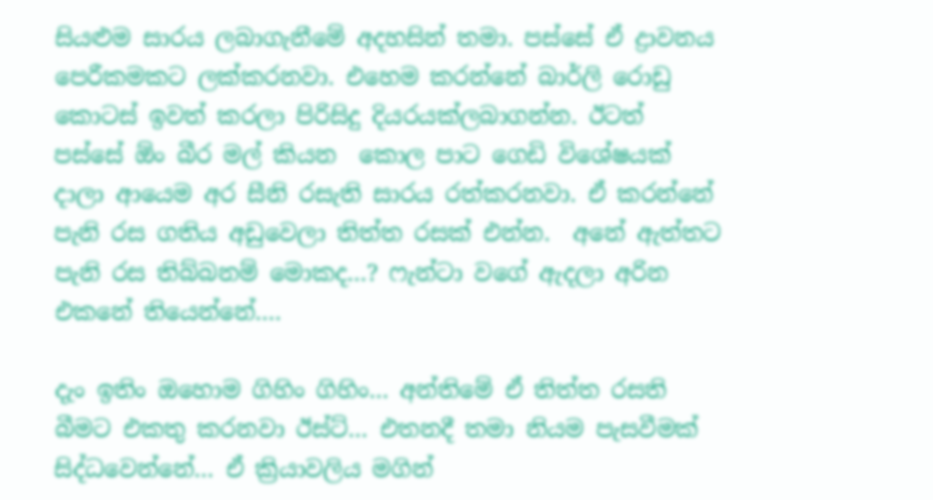සියළුම සාරය ලබාගැනීමේ අදහසින් තමා. පස්සේ ඒ ද්‍රාවනය පෙරීකමකට ලක්කරනවා. එහෙම කරන්නේ බාර්ලි රොඩු කොටස් ඉවත් කරලා පිරිසිදු දියරයක්ලබාගන්න. ඊටත් පස්සේ ඕං බීර මල් කියන  කොල පාට ගෙඩි විශේෂයක් දාලා ආයෙම අර සීනි රසැති සාරය රත්කරනවා. ඒ කරන්නේ පැනි රස ගතිය අඩුවෙලා තිත්ත රසක් එන්න.  අනේ ඇත්තට පැනි රස තිබ්බනම් මොකද…? ෆැන්ටා වගේ ඇදලා අරින එකනේ තියෙන්නේ….

දැං ඉතිං ඔහොම ගිහිං ගිහිං… අන්තිමේ ඒ තිත්ත රසති බීමට එකතු කරනවා ඊස්ට්… එතනදී තමා නියම පැසවීමක් සිද්ධවෙන්නේ… ඒ ක්‍රියාවලිය මගින්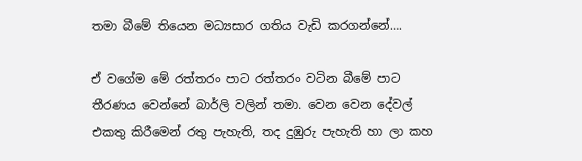තමා බීමේ තියෙන මධ්‍යසාර ගතිය වැඩි කරගන්නේ….

ඒ වගේම මේ රත්තරං පාට රත්තරං වටින බීමේ පාට තීරණය වෙන්නේ බාර්ලි වලින් තමා. වෙන වෙන දේවල් එකතු කිරීමෙන් රතු පැහැති, තද දුඹුරු පැහැති හා ලා කහ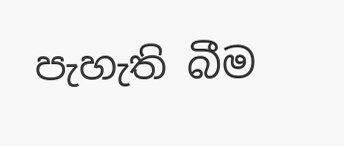පැහැති බීම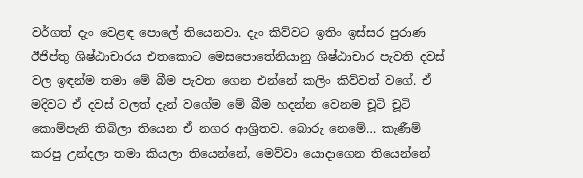වර්ගත් දැං වෙළඳ පොලේ තියෙනවා. දැං කිව්වට ඉතිං ඉස්සර පුරාණ ඊජිප්තු ශිෂ්ඨාචාරය එතකොට මෙසපො‍තේනියානු ශිෂ්ඨාචාර පැවති දවස් වල ඉඳන්ම තමා මේ බීම පැවත ගෙන එන්නේ කලිං කිව්වත් ව‍ගේ. ඒ මදිවට ඒ දවස් වලත් දැන් වගේම මේ බීම හදන්න වෙනම චූටි චූටි කොම්පැනි තිබිලා තියෙන ඒ නගර ආශ්‍රිතව. බොරු නෙමේ… කැණීම් කරපු උන්දලා තමා කියලා තියෙන්නේ, මෙව්වා යොදාගෙන තියෙන්නේ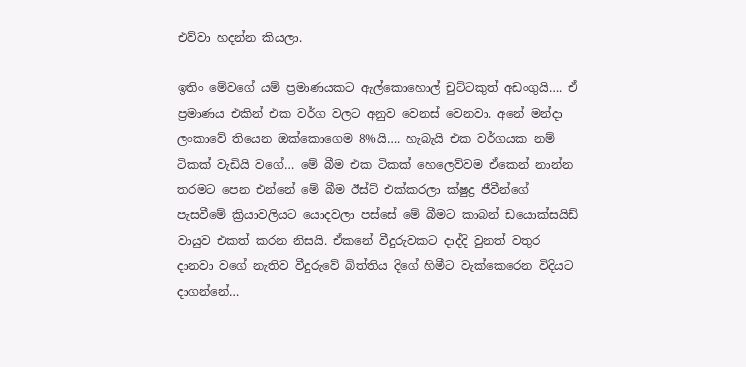එව්වා හදන්න කියලා.

ඉතිං මේවගේ යම් ප්‍රමාණයකට ඇල්කොහොල් චුට්ටකුත් අඩංගුයි…. ඒ ප්‍රමාණය එකින් එක වර්ග වලට අනුව වෙනස් වෙනවා. අනේ මන්දා ලංකාවේ තියෙන ඔක්කොගෙම 8%යි…. හැබැයි එක වර්ගයක නම් ටිකක් වැඩියි වගේ… මේ බීම එක ටිකක් හෙලෙව්වම ඒකෙන් නාන්න තරමට පෙන එන්නේ මේ බීම ඊස්ට් එක්කරලා ක්ෂුද්‍ර ජීවීන්ගේ පැසවීමේ ක්‍රියාවලියට යොදවලා පස්සේ මේ බීමට කාබන් ඩයොක්සයිඩ් වායුව එකත් කරන නිසයි. ඒකනේ වීදුරුවකට දාද්දි වුනත් වතුර දානවා වගේ නැතිව වීදුරුවේ බිත්තිය දිගේ හිමීට වැක්කෙරෙන විදියට දාගන්නේ…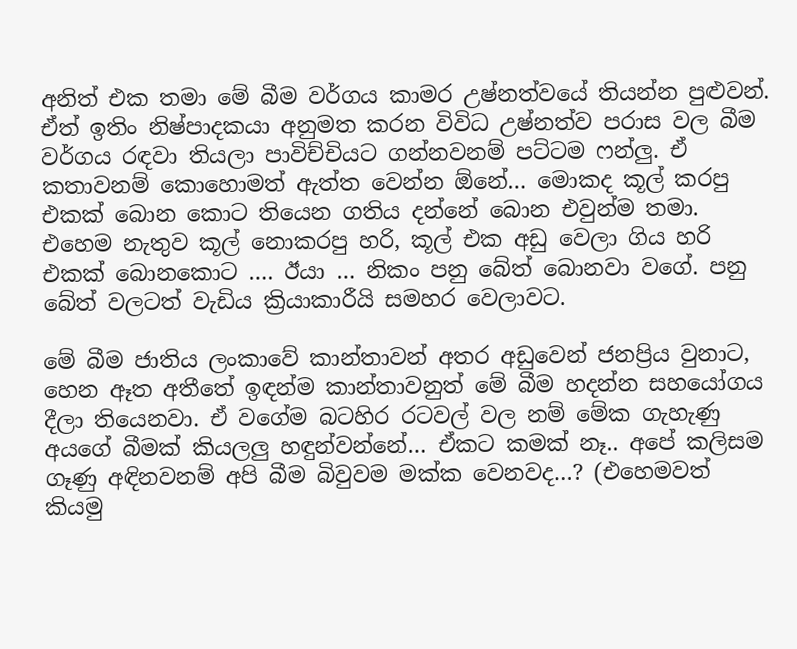අනිත් එක තමා මේ බීම වර්ගය කාමර උෂ්නත්වයේ තියන්න පුළුවන්. ඒත් ඉතිං නිෂ්පාදකයා අනුමත කරන විවිධ උෂ්නත්ව පරාස වල බීම වර්ගය රඳවා තියලා පාවිච්චියට ගන්නවනම් පට්ටම ෆන්ලු. ඒ කතාවනම් කොහොමත් ඇත්ත වෙන්න ඕනේ… මොකද කූල් කරපු එකක් බොන කොට තියෙන ගතිය දන්නේ බොන එවුන්ම තමා. එහෙම නැතුව කූල් නොකරපු හරි, කූල් එක අඩු වෙලා ගිය හරි එකක් බොනකොට …. ඊයා … නිකං පනු බේත් බොනවා වගේ. පනු බේත් වලටත් වැඩිය ක්‍රියාකාරීයි සමහර වෙලාවට.

මේ බීම ජාතිය ලංකාවේ කාන්තාවන් අතර අඩුවෙන් ජනප්‍රිය වුනාට, හෙන ඈත අතීතේ ඉඳන්ම කාන්තාවනුත් මේ බීම හදන්න සහයෝගය දීලා තියෙනවා. ඒ වගේම බටහිර රටවල් වල නම් මේක ගැහැණු අයගේ බීමක් කියලලු හඳුන්වන්නේ… ඒකට කමක් නෑ.. අපේ කලිසම ගෑණු අඳිනවනම් අපි බීම බිවුවම මක්ක වෙනවද…? (එහෙමවත් කියමු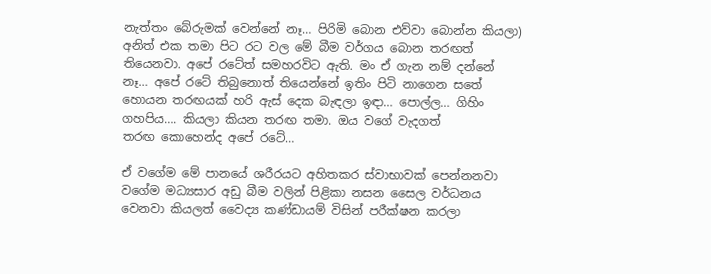නැත්තං බේරුමක් වෙන්නේ නෑ… පිරිමි බොන එව්වා බොන්න කියලා) අනිත් එක තමා පිට රට වල මේ බීම වර්ගය බොන තරඟත් තියෙනවා. අපේ රටේත් සමහරවිට ඇති. මං ඒ ගැන නම් දන්නේ නෑ… අපේ රටේ තිබුනොත් තියෙන්නේ ඉතිං පිටි නාගෙන සතේ හොයන තරඟයක් හරි ඇස් දෙක බැඳලා ඉඳා… පොල්ල… ගිහිං ගහපිය…. කියලා කියන තරඟ තමා. ඔය වගේ වැදගත් තරඟ ‍කොහෙන්ද අපේ රටේ…

ඒ වගේම මේ පානයේ ශරීරයට අහිතකර ස්වාභාවක් පෙන්නනවා වගේම මධ්‍යසාර අඩු බීම වලින් පිළිකා නසන සෛල වර්ධනය වෙනවා කියලත් වෛද්‍ය කණ්ඩායම් විසින් පරීක්ෂන කරලා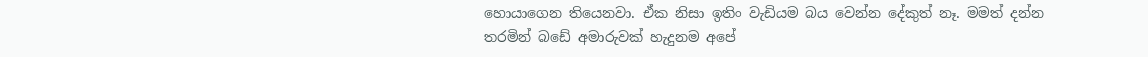හොයාගෙන තියෙනවා. ඒක නිසා ඉතිං වැඩියම බය වෙන්න දේකුත් නෑ. මමත් දන්න තරමින් බඩේ අමාරුවක් හැදුනම අපේ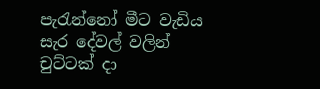පැරැන්නෝ මීට වැඩිය සැර දේවල් වලින් චුට්ටක් දා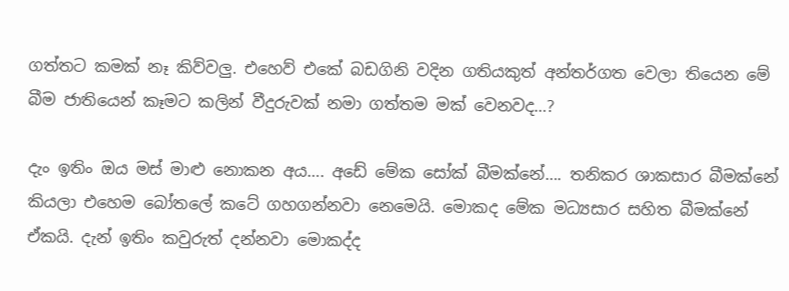ගත්තට කමක් නෑ කිව්වලු. එහෙව් එකේ බඩගිනි වදින ගතියකුත් අන්තර්ගත වෙලා තියෙන මේ බීම ජාතියෙන් කෑමට කලින් ‍වීදුරුවක් නමා ගත්තම මක් වෙනවද…?

දැං ඉතිං ඔය මස් මාළු නොකන අය…. අඩේ මේක සෝක් බීමක්නේ…. තනිකර ශාකසාර බීමක්නේ කියලා එහෙම බෝතලේ කටේ ගහගන්නවා නෙමෙයි. මොකද මේක මධ්‍යසාර සහිත බීමක්නේ ඒකයි. දැන් ඉතිං කවුරුත් දන්නවා මොකද්ද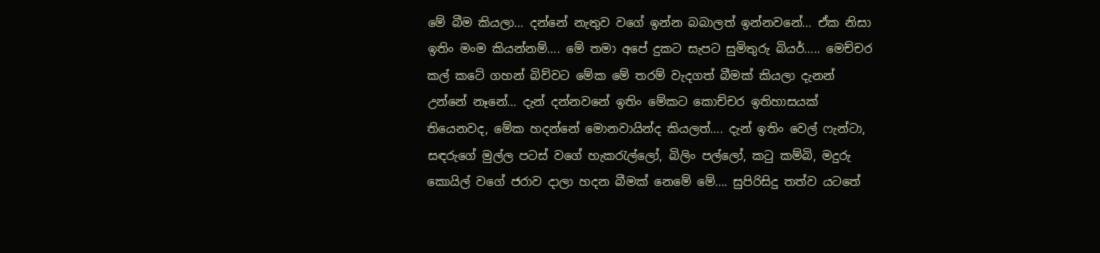මේ බීම කියලා… දන්නේ නැතුව වගේ ඉන්න බබාලත් ඉන්නවනේ… ඒක නිසා ඉතිං මංම කියන්නම්…. මේ තමා අපේ දුකට සැපට සුමිතුරු බියර්….. මෙච්චර කල් කටේ ගහන් බිව්වට මේක මේ තරම් වැදගත් බීමක් කියලා දැනන් උන්නේ නෑනේ… දැන් දන්නවනේ ඉතිං මේකට කොච්චර ඉතිහාසයක් තියෙනවද, මේක හදන්නේ මොනවායින්ද කියලත්…. දැන් ඉතිං වෙල් ෆැන්ටා, සඳරුගේ මුල්ල පටස් වගේ හැකරැල්ලෝ, බිලිං පල්ලෝ, කටු කම්බි, මදුරු කොයිල් වගේ ජරාව දාලා හදන බීමක් නෙමේ මේ…. සුපිරිසිදු තත්ව යටතේ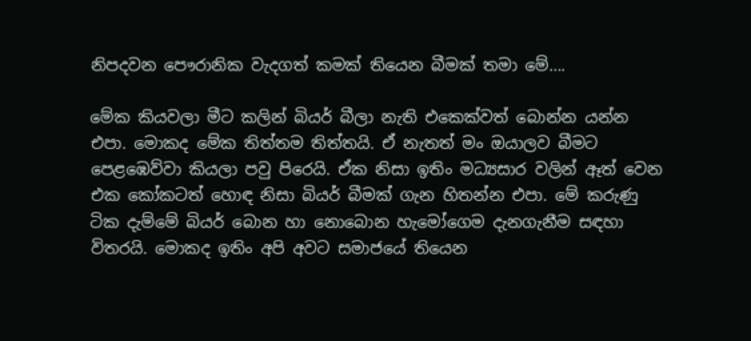නිපදවන පෞරානික වැදගත් කමක් තියෙන බීමක් තමා මේ….

මේක කියවලා මීට කලින් බියර් බීලා නැති එකෙක්වත් බොන්න යන්න එපා. මොකද මේක තිත්තම තිත්තයි. ඒ නැතත් මං ඔයාලව බීමට පෙළඹෙව්වා කියලා පවු පිරෙයි. ඒක නිසා ඉතිං මධ්‍යසාර වලින් ඈත් වෙන එක කෝකටත් හොඳ නිසා බියර් බීමක් ගැන හිතන්න එපා. මේ කරුණු ටික දැම්මේ බියර් බොන හා ‍නොබොන හැමෝගෙම දැනගැනීම සඳහා විතරයි. මොකද ඉතිං අපි අවට සමාජයේ තියෙන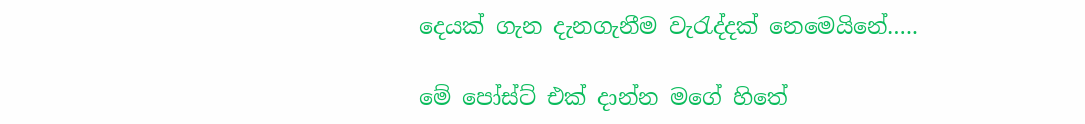දෙයක් ගැන දැනගැනීම වැරැද්දක් නෙමෙයිනේ…..

මේ පෝස්ට් එක් දාන්න මගේ හිතේ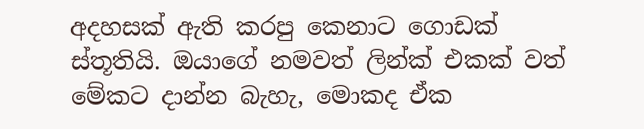අදහසක් ඇති කරපු කෙනාට ගොඩක් ස්තූතියි. ඔයාගේ නමවත් ලින්ක් එකක් වත් මේකට දාන්න බැහැ, මොකද ඒක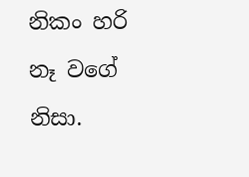නිකං හරි නෑ වගේ නිසා.